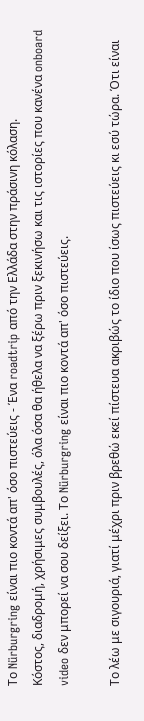Το Nürburgring είναι πιο κοντά απ' όσο πιστεύεις - Ένα roadtrip από την Ελλάδα στην πράσινη κόλαση.
Κόστος, διαδρομή, χρήσιμες συμβουλές, όλα όσα θα ήθελα να ξέρω πριν ξεκινήσω και τις ιστορίες που κανένα onboard video δεν μπορεί να σου δείξει. Το Nürburgring είναι πιο κοντά απ' όσο πιστεύεις.

Το λέω με σιγουριά, γιατί μέχρι πριν βρεθώ εκεί πίστευα ακριβώς το ίδιο που ίσως πιστεύεις κι εσύ τώρα. Ότι είναι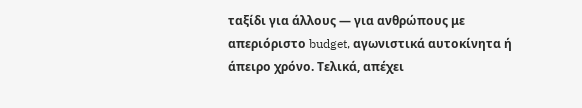ταξίδι για άλλους — για ανθρώπους με απεριόριστο budget, αγωνιστικά αυτοκίνητα ή άπειρο χρόνο. Τελικά, απέχει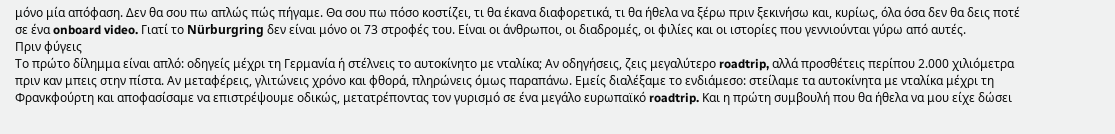μόνο μία απόφαση. Δεν θα σου πω απλώς πώς πήγαμε. Θα σου πω πόσο κοστίζει, τι θα έκανα διαφορετικά, τι θα ήθελα να ξέρω πριν ξεκινήσω και, κυρίως, όλα όσα δεν θα δεις ποτέ σε ένα onboard video. Γιατί το Nürburgring δεν είναι μόνο οι 73 στροφές του. Είναι οι άνθρωποι, οι διαδρομές, οι φιλίες και οι ιστορίες που γεννιούνται γύρω από αυτές.
Πριν φύγεις
Το πρώτο δίλημμα είναι απλό: οδηγείς μέχρι τη Γερμανία ή στέλνεις το αυτοκίνητο με νταλίκα; Αν οδηγήσεις, ζεις μεγαλύτερο roadtrip, αλλά προσθέτεις περίπου 2.000 χιλιόμετρα πριν καν μπεις στην πίστα. Αν μεταφέρεις, γλιτώνεις χρόνο και φθορά, πληρώνεις όμως παραπάνω. Εμείς διαλέξαμε το ενδιάμεσο: στείλαμε τα αυτοκίνητα με νταλίκα μέχρι τη Φρανκφούρτη και αποφασίσαμε να επιστρέψουμε οδικώς, μετατρέποντας τον γυρισμό σε ένα μεγάλο ευρωπαϊκό roadtrip. Και η πρώτη συμβουλή που θα ήθελα να μου είχε δώσει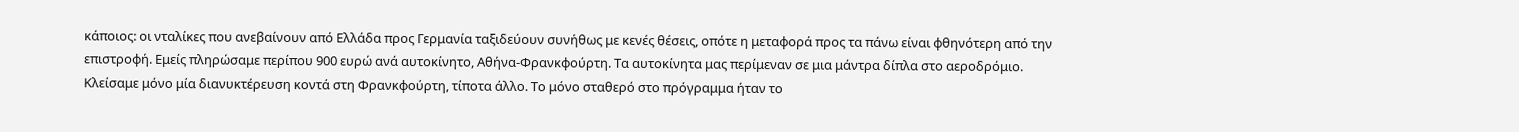κάποιος: οι νταλίκες που ανεβαίνουν από Ελλάδα προς Γερμανία ταξιδεύουν συνήθως με κενές θέσεις, οπότε η μεταφορά προς τα πάνω είναι φθηνότερη από την επιστροφή. Εμείς πληρώσαμε περίπου 900 ευρώ ανά αυτοκίνητο, Αθήνα-Φρανκφούρτη. Τα αυτοκίνητα μας περίμεναν σε μια μάντρα δίπλα στο αεροδρόμιο. Κλείσαμε μόνο μία διανυκτέρευση κοντά στη Φρανκφούρτη, τίποτα άλλο. Το μόνο σταθερό στο πρόγραμμα ήταν το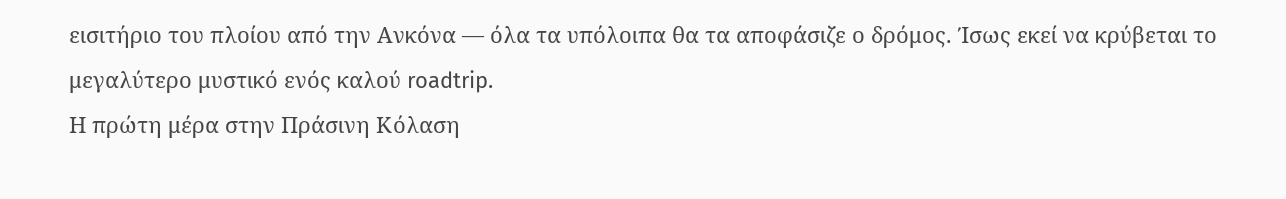εισιτήριο του πλοίου από την Ανκόνα — όλα τα υπόλοιπα θα τα αποφάσιζε ο δρόμος. Ίσως εκεί να κρύβεται το μεγαλύτερο μυστικό ενός καλού roadtrip.
Η πρώτη μέρα στην Πράσινη Κόλαση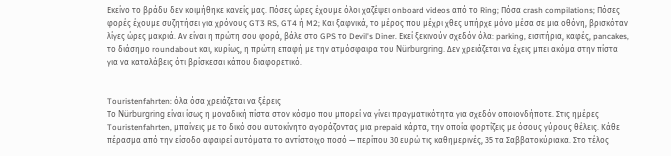Εκείνο το βράδυ δεν κοιμήθηκε κανείς μας. Πόσες ώρες έχουμε όλοι χαζέψει onboard videos από το Ring; Πόσα crash compilations; Πόσες φορές έχουμε συζητήσει για χρόνους GT3 RS, GT4 ή M2; Και ξαφνικά, το μέρος που μέχρι χθες υπήρχε μόνο μέσα σε μια οθόνη, βρισκόταν λίγες ώρες μακριά. Αν είναι η πρώτη σου φορά, βάλε στο GPS το Devil's Diner. Εκεί ξεκινούν σχεδόν όλα: parking, εισιτήρια, καφές, pancakes, το διάσημο roundabout και, κυρίως, η πρώτη επαφή με την ατμόσφαιρα του Nürburgring. Δεν χρειάζεται να έχεις μπει ακόμα στην πίστα για να καταλάβεις ότι βρίσκεσαι κάπου διαφορετικό.


Touristenfahrten: όλα όσα χρειάζεται να ξέρεις
Το Nürburgring είναι ίσως η μοναδική πίστα στον κόσμο που μπορεί να γίνει πραγματικότητα για σχεδόν οποιονδήποτε. Στις ημέρες Touristenfahrten, μπαίνεις με το δικό σου αυτοκίνητο αγοράζοντας μια prepaid κάρτα, την οποία φορτίζεις με όσους γύρους θέλεις. Κάθε πέρασμα από την είσοδο αφαιρεί αυτόματα το αντίστοιχο ποσό — περίπου 30 ευρώ τις καθημερινές, 35 τα Σαββατοκύριακα. Στο τέλος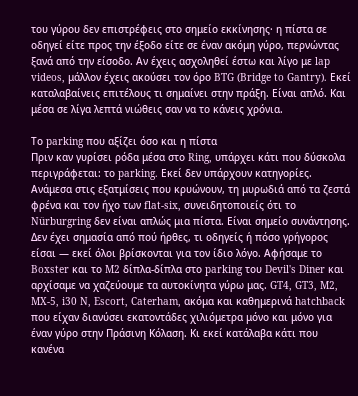του γύρου δεν επιστρέφεις στο σημείο εκκίνησης· η πίστα σε οδηγεί είτε προς την έξοδο είτε σε έναν ακόμη γύρο, περνώντας ξανά από την είσοδο. Αν έχεις ασχοληθεί έστω και λίγο με lap videos, μάλλον έχεις ακούσει τον όρο BTG (Bridge to Gantry). Εκεί καταλαβαίνεις επιτέλους τι σημαίνει στην πράξη. Είναι απλό. Και μέσα σε λίγα λεπτά νιώθεις σαν να το κάνεις χρόνια.

Το parking που αξίζει όσο και η πίστα
Πριν καν γυρίσει ρόδα μέσα στο Ring, υπάρχει κάτι που δύσκολα περιγράφεται: το parking. Εκεί δεν υπάρχουν κατηγορίες. Ανάμεσα στις εξατμίσεις που κρυώνουν, τη μυρωδιά από τα ζεστά φρένα και τον ήχο των flat-six, συνειδητοποιείς ότι το Nürburgring δεν είναι απλώς μια πίστα. Είναι σημείο συνάντησης. Δεν έχει σημασία από πού ήρθες, τι οδηγείς ή πόσο γρήγορος είσαι — εκεί όλοι βρίσκονται για τον ίδιο λόγο. Αφήσαμε το Boxster και το M2 δίπλα-δίπλα στο parking του Devil's Diner και αρχίσαμε να χαζεύουμε τα αυτοκίνητα γύρω μας. GT4, GT3, M2, MX-5, i30 N, Escort, Caterham, ακόμα και καθημερινά hatchback που είχαν διανύσει εκατοντάδες χιλιόμετρα μόνο και μόνο για έναν γύρο στην Πράσινη Κόλαση. Κι εκεί κατάλαβα κάτι που κανένα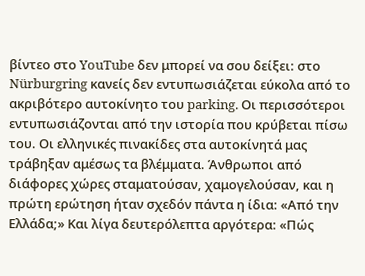βίντεο στο YouTube δεν μπορεί να σου δείξει: στο Nürburgring κανείς δεν εντυπωσιάζεται εύκολα από το ακριβότερο αυτοκίνητο του parking. Οι περισσότεροι εντυπωσιάζονται από την ιστορία που κρύβεται πίσω του. Οι ελληνικές πινακίδες στα αυτοκίνητά μας τράβηξαν αμέσως τα βλέμματα. Άνθρωποι από διάφορες χώρες σταματούσαν, χαμογελούσαν, και η πρώτη ερώτηση ήταν σχεδόν πάντα η ίδια: «Από την Ελλάδα;» Και λίγα δευτερόλεπτα αργότερα: «Πώς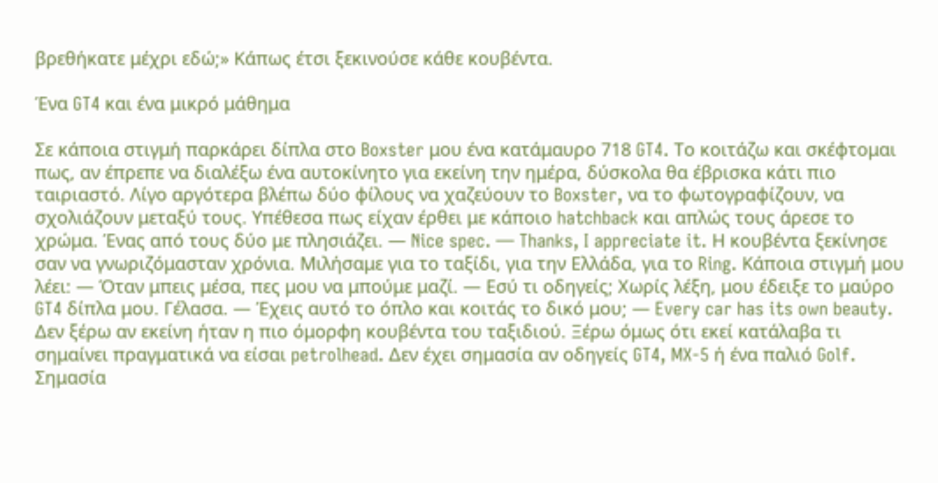βρεθήκατε μέχρι εδώ;» Κάπως έτσι ξεκινούσε κάθε κουβέντα.

Ένα GT4 και ένα μικρό μάθημα

Σε κάποια στιγμή παρκάρει δίπλα στο Boxster μου ένα κατάμαυρο 718 GT4. Το κοιτάζω και σκέφτομαι πως, αν έπρεπε να διαλέξω ένα αυτοκίνητο για εκείνη την ημέρα, δύσκολα θα έβρισκα κάτι πιο ταιριαστό. Λίγο αργότερα βλέπω δύο φίλους να χαζεύουν το Boxster, να το φωτογραφίζουν, να σχολιάζουν μεταξύ τους. Υπέθεσα πως είχαν έρθει με κάποιο hatchback και απλώς τους άρεσε το χρώμα. Ένας από τους δύο με πλησιάζει. — Nice spec. — Thanks, I appreciate it. Η κουβέντα ξεκίνησε σαν να γνωριζόμασταν χρόνια. Μιλήσαμε για το ταξίδι, για την Ελλάδα, για το Ring. Κάποια στιγμή μου λέει: — Όταν μπεις μέσα, πες μου να μπούμε μαζί. — Εσύ τι οδηγείς; Χωρίς λέξη, μου έδειξε το μαύρο GT4 δίπλα μου. Γέλασα. — Έχεις αυτό το όπλο και κοιτάς το δικό μου; — Every car has its own beauty. Δεν ξέρω αν εκείνη ήταν η πιο όμορφη κουβέντα του ταξιδιού. Ξέρω όμως ότι εκεί κατάλαβα τι σημαίνει πραγματικά να είσαι petrolhead. Δεν έχει σημασία αν οδηγείς GT4, MX-5 ή ένα παλιό Golf. Σημασία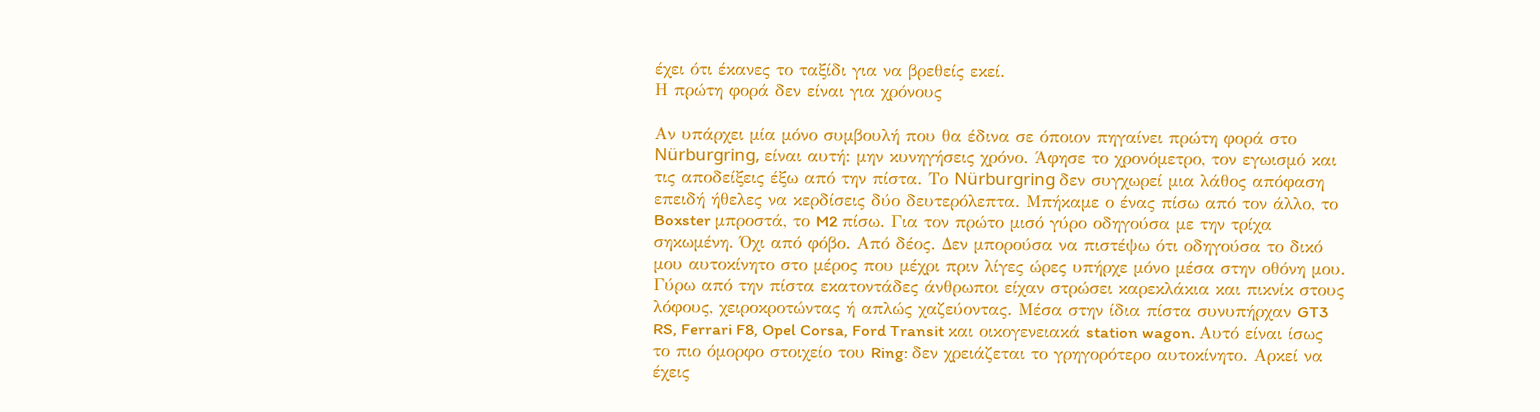έχει ότι έκανες το ταξίδι για να βρεθείς εκεί.
Η πρώτη φορά δεν είναι για χρόνους

Αν υπάρχει μία μόνο συμβουλή που θα έδινα σε όποιον πηγαίνει πρώτη φορά στο Nürburgring, είναι αυτή: μην κυνηγήσεις χρόνο. Άφησε το χρονόμετρο, τον εγωισμό και τις αποδείξεις έξω από την πίστα. Το Nürburgring δεν συγχωρεί μια λάθος απόφαση επειδή ήθελες να κερδίσεις δύο δευτερόλεπτα. Μπήκαμε ο ένας πίσω από τον άλλο, το Boxster μπροστά, το M2 πίσω. Για τον πρώτο μισό γύρο οδηγούσα με την τρίχα σηκωμένη. Όχι από φόβο. Από δέος. Δεν μπορούσα να πιστέψω ότι οδηγούσα το δικό μου αυτοκίνητο στο μέρος που μέχρι πριν λίγες ώρες υπήρχε μόνο μέσα στην οθόνη μου. Γύρω από την πίστα εκατοντάδες άνθρωποι είχαν στρώσει καρεκλάκια και πικνίκ στους λόφους, χειροκροτώντας ή απλώς χαζεύοντας. Μέσα στην ίδια πίστα συνυπήρχαν GT3 RS, Ferrari F8, Opel Corsa, Ford Transit και οικογενειακά station wagon. Αυτό είναι ίσως το πιο όμορφο στοιχείο του Ring: δεν χρειάζεται το γρηγορότερο αυτοκίνητο. Αρκεί να έχεις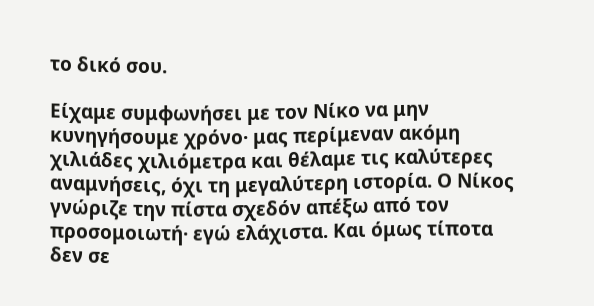το δικό σου.

Είχαμε συμφωνήσει με τον Νίκο να μην κυνηγήσουμε χρόνο· μας περίμεναν ακόμη χιλιάδες χιλιόμετρα και θέλαμε τις καλύτερες αναμνήσεις, όχι τη μεγαλύτερη ιστορία. Ο Νίκος γνώριζε την πίστα σχεδόν απέξω από τον προσομοιωτή· εγώ ελάχιστα. Και όμως τίποτα δεν σε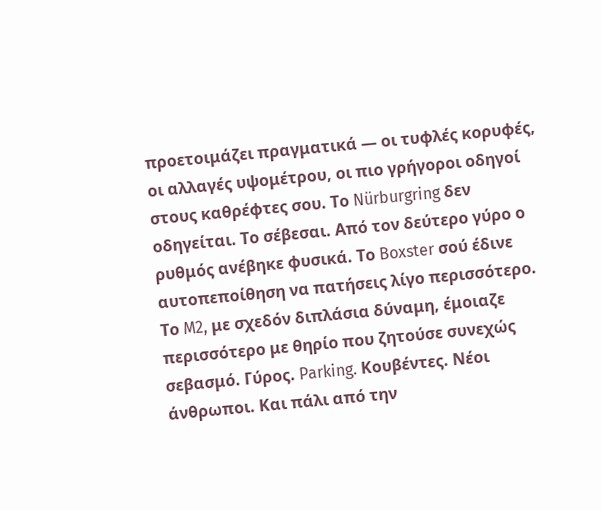προετοιμάζει πραγματικά — οι τυφλές κορυφές, οι αλλαγές υψομέτρου, οι πιο γρήγοροι οδηγοί στους καθρέφτες σου. Το Nürburgring δεν οδηγείται. Το σέβεσαι. Από τον δεύτερο γύρο ο ρυθμός ανέβηκε φυσικά. Το Boxster σού έδινε αυτοπεποίθηση να πατήσεις λίγο περισσότερο. Το M2, με σχεδόν διπλάσια δύναμη, έμοιαζε περισσότερο με θηρίο που ζητούσε συνεχώς σεβασμό. Γύρος. Parking. Κουβέντες. Νέοι άνθρωποι. Και πάλι από την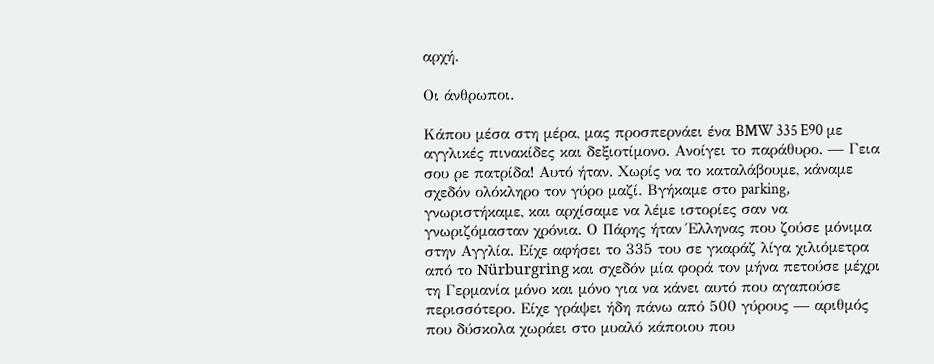αρχή.

Οι άνθρωποι.

Κάπου μέσα στη μέρα, μας προσπερνάει ένα BMW 335 E90 με αγγλικές πινακίδες και δεξιοτίμονο. Ανοίγει το παράθυρο. — Γεια σου ρε πατρίδα! Αυτό ήταν. Χωρίς να το καταλάβουμε, κάναμε σχεδόν ολόκληρο τον γύρο μαζί. Βγήκαμε στο parking, γνωριστήκαμε, και αρχίσαμε να λέμε ιστορίες σαν να γνωριζόμασταν χρόνια. Ο Πάρης ήταν Έλληνας που ζούσε μόνιμα στην Αγγλία. Είχε αφήσει το 335 του σε γκαράζ λίγα χιλιόμετρα από το Nürburgring και σχεδόν μία φορά τον μήνα πετούσε μέχρι τη Γερμανία μόνο και μόνο για να κάνει αυτό που αγαπούσε περισσότερο. Είχε γράψει ήδη πάνω από 500 γύρους — αριθμός που δύσκολα χωράει στο μυαλό κάποιου που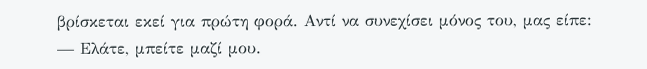βρίσκεται εκεί για πρώτη φορά. Αντί να συνεχίσει μόνος του, μας είπε: — Ελάτε, μπείτε μαζί μου.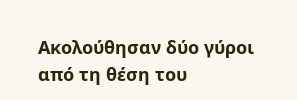Ακολούθησαν δύο γύροι από τη θέση του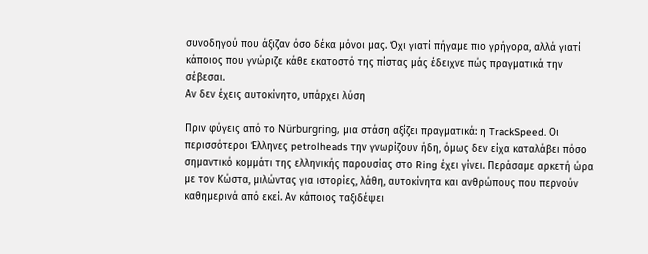συνοδηγού που άξιζαν όσο δέκα μόνοι μας. Όχι γιατί πήγαμε πιο γρήγορα, αλλά γιατί κάποιος που γνώριζε κάθε εκατοστό της πίστας μάς έδειχνε πώς πραγματικά την σέβεσαι.
Αν δεν έχεις αυτοκίνητο, υπάρχει λύση

Πριν φύγεις από το Nürburgring, μια στάση αξίζει πραγματικά: η TrackSpeed. Οι περισσότεροι Έλληνες petrolheads την γνωρίζουν ήδη, όμως δεν είχα καταλάβει πόσο σημαντικό κομμάτι της ελληνικής παρουσίας στο Ring έχει γίνει. Περάσαμε αρκετή ώρα με τον Κώστα, μιλώντας για ιστορίες, λάθη, αυτοκίνητα και ανθρώπους που περνούν καθημερινά από εκεί. Αν κάποιος ταξιδέψει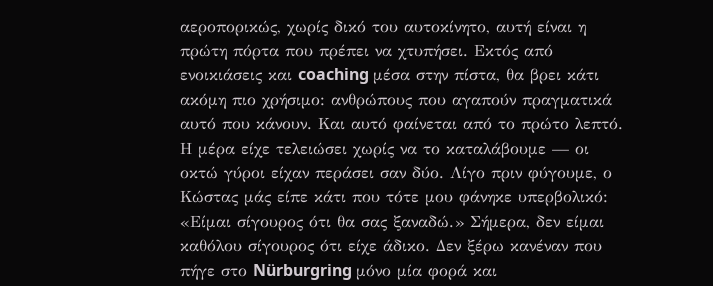αεροπορικώς, χωρίς δικό του αυτοκίνητο, αυτή είναι η πρώτη πόρτα που πρέπει να χτυπήσει. Εκτός από ενοικιάσεις και coaching μέσα στην πίστα, θα βρει κάτι ακόμη πιο χρήσιμο: ανθρώπους που αγαπούν πραγματικά αυτό που κάνουν. Και αυτό φαίνεται από το πρώτο λεπτό. Η μέρα είχε τελειώσει χωρίς να το καταλάβουμε — οι οκτώ γύροι είχαν περάσει σαν δύο. Λίγο πριν φύγουμε, ο Κώστας μάς είπε κάτι που τότε μου φάνηκε υπερβολικό: «Είμαι σίγουρος ότι θα σας ξαναδώ.» Σήμερα, δεν είμαι καθόλου σίγουρος ότι είχε άδικο. Δεν ξέρω κανέναν που πήγε στο Nürburgring μόνο μία φορά και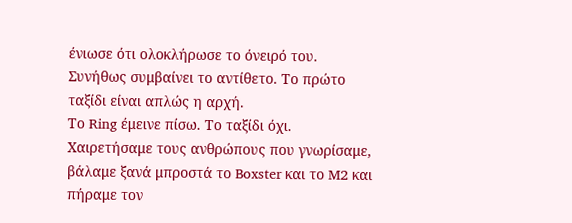ένιωσε ότι ολοκλήρωσε το όνειρό του. Συνήθως συμβαίνει το αντίθετο. Το πρώτο ταξίδι είναι απλώς η αρχή.
Το Ring έμεινε πίσω. Το ταξίδι όχι.
Χαιρετήσαμε τους ανθρώπους που γνωρίσαμε, βάλαμε ξανά μπροστά το Boxster και το M2 και πήραμε τον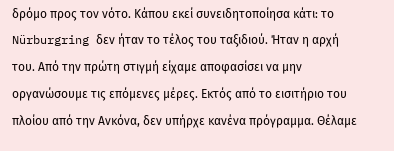δρόμο προς τον νότο. Κάπου εκεί συνειδητοποίησα κάτι: το Nürburgring δεν ήταν το τέλος του ταξιδιού. Ήταν η αρχή του. Από την πρώτη στιγμή είχαμε αποφασίσει να μην οργανώσουμε τις επόμενες μέρες. Εκτός από το εισιτήριο του πλοίου από την Ανκόνα, δεν υπήρχε κανένα πρόγραμμα. Θέλαμε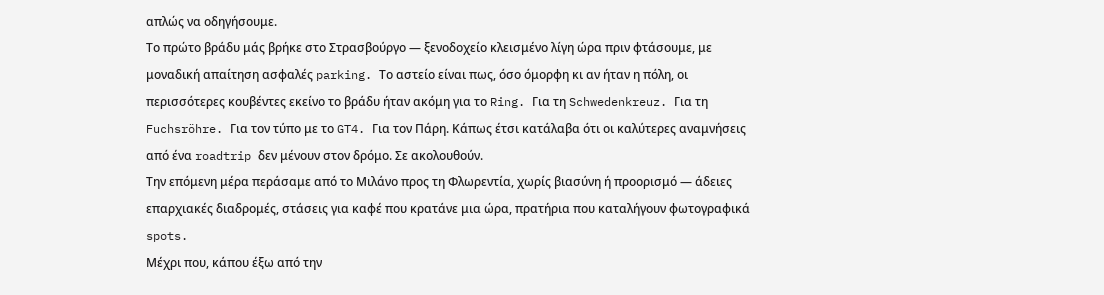απλώς να οδηγήσουμε.
Το πρώτο βράδυ μάς βρήκε στο Στρασβούργο — ξενοδοχείο κλεισμένο λίγη ώρα πριν φτάσουμε, με μοναδική απαίτηση ασφαλές parking. Το αστείο είναι πως, όσο όμορφη κι αν ήταν η πόλη, οι περισσότερες κουβέντες εκείνο το βράδυ ήταν ακόμη για το Ring. Για τη Schwedenkreuz. Για τη Fuchsröhre. Για τον τύπο με το GT4. Για τον Πάρη. Κάπως έτσι κατάλαβα ότι οι καλύτερες αναμνήσεις από ένα roadtrip δεν μένουν στον δρόμο. Σε ακολουθούν.
Την επόμενη μέρα περάσαμε από το Μιλάνο προς τη Φλωρεντία, χωρίς βιασύνη ή προορισμό — άδειες επαρχιακές διαδρομές, στάσεις για καφέ που κρατάνε μια ώρα, πρατήρια που καταλήγουν φωτογραφικά spots.
Μέχρι που, κάπου έξω από την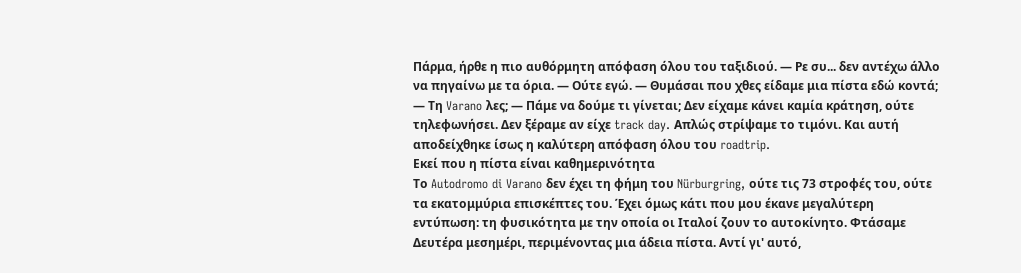Πάρμα, ήρθε η πιο αυθόρμητη απόφαση όλου του ταξιδιού. — Ρε συ... δεν αντέχω άλλο να πηγαίνω με τα όρια. — Ούτε εγώ. — Θυμάσαι που χθες είδαμε μια πίστα εδώ κοντά; — Τη Varano λες; — Πάμε να δούμε τι γίνεται; Δεν είχαμε κάνει καμία κράτηση, ούτε τηλεφωνήσει. Δεν ξέραμε αν είχε track day. Απλώς στρίψαμε το τιμόνι. Και αυτή αποδείχθηκε ίσως η καλύτερη απόφαση όλου του roadtrip.
Εκεί που η πίστα είναι καθημερινότητα
Το Autodromo di Varano δεν έχει τη φήμη του Nürburgring, ούτε τις 73 στροφές του, ούτε τα εκατομμύρια επισκέπτες του. Έχει όμως κάτι που μου έκανε μεγαλύτερη εντύπωση: τη φυσικότητα με την οποία οι Ιταλοί ζουν το αυτοκίνητο. Φτάσαμε Δευτέρα μεσημέρι, περιμένοντας μια άδεια πίστα. Αντί γι' αυτό,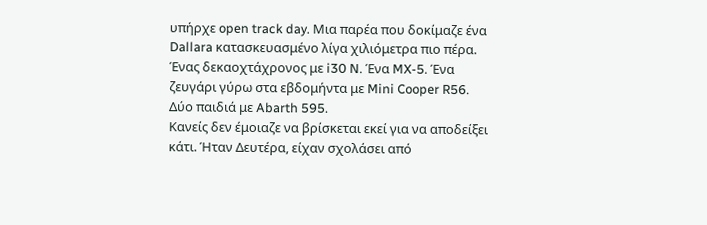υπήρχε open track day. Μια παρέα που δοκίμαζε ένα Dallara κατασκευασμένο λίγα χιλιόμετρα πιο πέρα. Ένας δεκαοχτάχρονος με i30 N. Ένα MX-5. Ένα ζευγάρι γύρω στα εβδομήντα με Mini Cooper R56. Δύο παιδιά με Abarth 595.
Κανείς δεν έμοιαζε να βρίσκεται εκεί για να αποδείξει κάτι. Ήταν Δευτέρα, είχαν σχολάσει από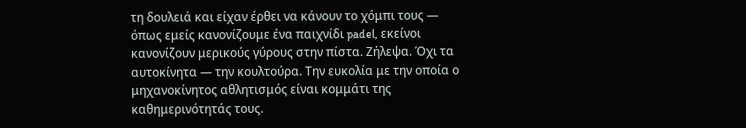τη δουλειά και είχαν έρθει να κάνουν το χόμπι τους — όπως εμείς κανονίζουμε ένα παιχνίδι padel, εκείνοι κανονίζουν μερικούς γύρους στην πίστα. Ζήλεψα. Όχι τα αυτοκίνητα — την κουλτούρα. Την ευκολία με την οποία ο μηχανοκίνητος αθλητισμός είναι κομμάτι της καθημερινότητάς τους.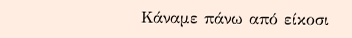Κάναμε πάνω από είκοσι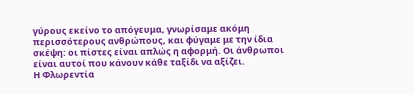γύρους εκείνο το απόγευμα, γνωρίσαμε ακόμη περισσότερους ανθρώπους, και φύγαμε με την ίδια σκέψη: οι πίστες είναι απλώς η αφορμή. Οι άνθρωποι είναι αυτοί που κάνουν κάθε ταξίδι να αξίζει.
Η Φλωρεντία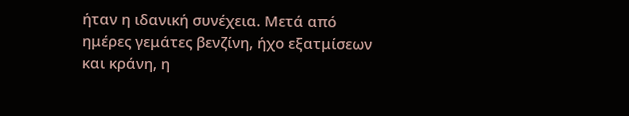ήταν η ιδανική συνέχεια. Μετά από ημέρες γεμάτες βενζίνη, ήχο εξατμίσεων και κράνη, η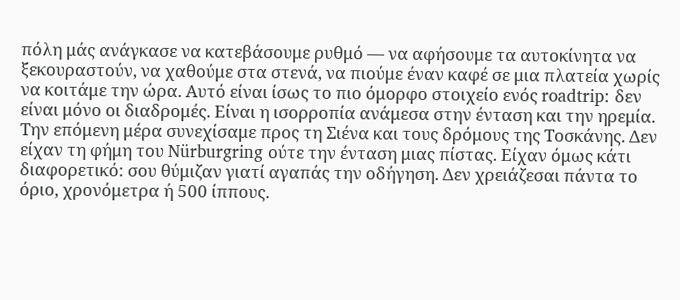πόλη μάς ανάγκασε να κατεβάσουμε ρυθμό — να αφήσουμε τα αυτοκίνητα να ξεκουραστούν, να χαθούμε στα στενά, να πιούμε έναν καφέ σε μια πλατεία χωρίς να κοιτάμε την ώρα. Αυτό είναι ίσως το πιο όμορφο στοιχείο ενός roadtrip: δεν είναι μόνο οι διαδρομές. Είναι η ισορροπία ανάμεσα στην ένταση και την ηρεμία.
Την επόμενη μέρα συνεχίσαμε προς τη Σιένα και τους δρόμους της Τοσκάνης. Δεν είχαν τη φήμη του Nürburgring ούτε την ένταση μιας πίστας. Είχαν όμως κάτι διαφορετικό: σου θύμιζαν γιατί αγαπάς την οδήγηση. Δεν χρειάζεσαι πάντα το όριο, χρονόμετρα ή 500 ίππους.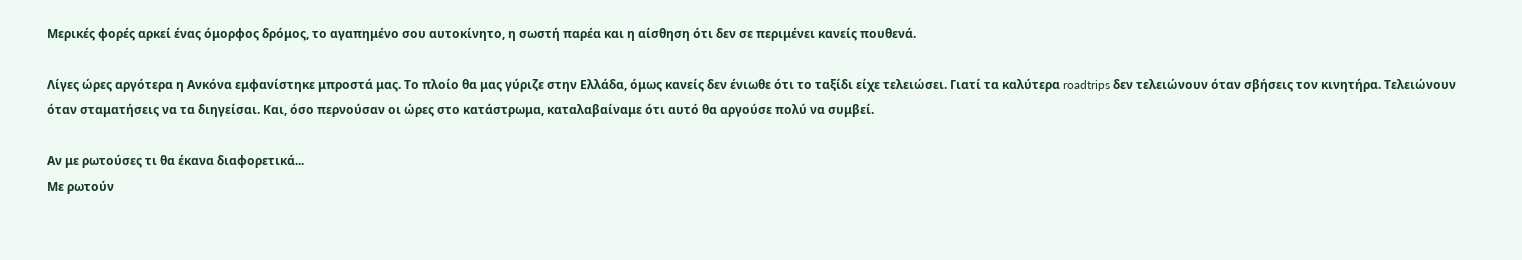Μερικές φορές αρκεί ένας όμορφος δρόμος, το αγαπημένο σου αυτοκίνητο, η σωστή παρέα και η αίσθηση ότι δεν σε περιμένει κανείς πουθενά.

Λίγες ώρες αργότερα η Ανκόνα εμφανίστηκε μπροστά μας. Το πλοίο θα μας γύριζε στην Ελλάδα, όμως κανείς δεν ένιωθε ότι το ταξίδι είχε τελειώσει. Γιατί τα καλύτερα roadtrips δεν τελειώνουν όταν σβήσεις τον κινητήρα. Τελειώνουν όταν σταματήσεις να τα διηγείσαι. Και, όσο περνούσαν οι ώρες στο κατάστρωμα, καταλαβαίναμε ότι αυτό θα αργούσε πολύ να συμβεί.

Αν με ρωτούσες τι θα έκανα διαφορετικά...
Με ρωτούν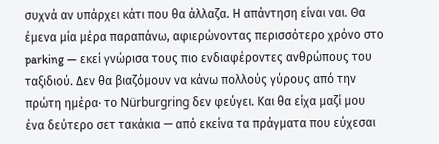συχνά αν υπάρχει κάτι που θα άλλαζα. Η απάντηση είναι ναι. Θα έμενα μία μέρα παραπάνω, αφιερώνοντας περισσότερο χρόνο στο parking — εκεί γνώρισα τους πιο ενδιαφέροντες ανθρώπους του ταξιδιού. Δεν θα βιαζόμουν να κάνω πολλούς γύρους από την πρώτη ημέρα· το Nürburgring δεν φεύγει. Και θα είχα μαζί μου ένα δεύτερο σετ τακάκια — από εκείνα τα πράγματα που εύχεσαι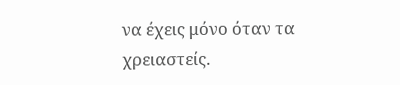να έχεις μόνο όταν τα χρειαστείς.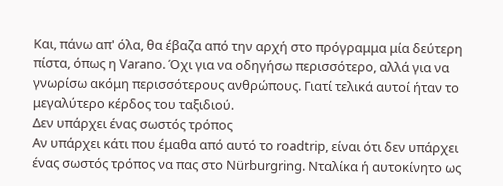Και, πάνω απ' όλα, θα έβαζα από την αρχή στο πρόγραμμα μία δεύτερη πίστα, όπως η Varano. Όχι για να οδηγήσω περισσότερο, αλλά για να γνωρίσω ακόμη περισσότερους ανθρώπους. Γιατί τελικά αυτοί ήταν το μεγαλύτερο κέρδος του ταξιδιού.
Δεν υπάρχει ένας σωστός τρόπος
Αν υπάρχει κάτι που έμαθα από αυτό το roadtrip, είναι ότι δεν υπάρχει ένας σωστός τρόπος να πας στο Nürburgring. Νταλίκα ή αυτοκίνητο ως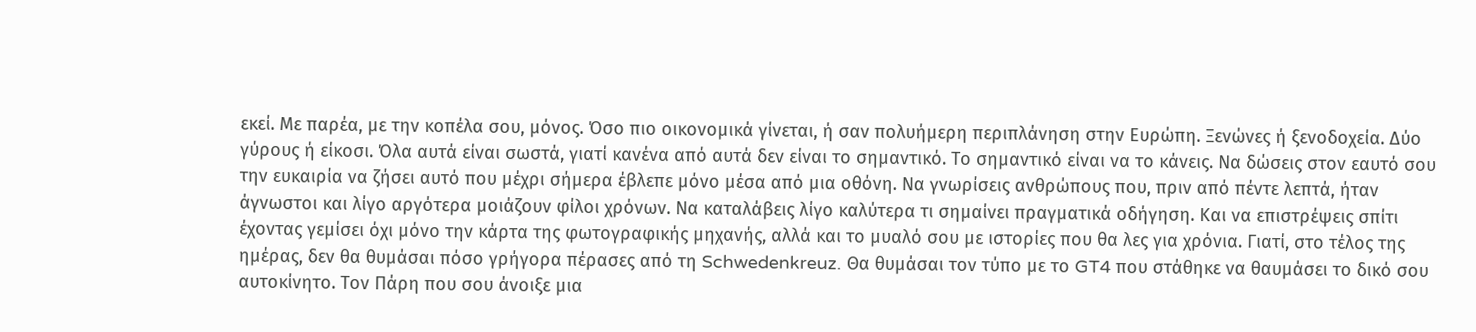εκεί. Με παρέα, με την κοπέλα σου, μόνος. Όσο πιο οικονομικά γίνεται, ή σαν πολυήμερη περιπλάνηση στην Ευρώπη. Ξενώνες ή ξενοδοχεία. Δύο γύρους ή είκοσι. Όλα αυτά είναι σωστά, γιατί κανένα από αυτά δεν είναι το σημαντικό. Το σημαντικό είναι να το κάνεις. Να δώσεις στον εαυτό σου την ευκαιρία να ζήσει αυτό που μέχρι σήμερα έβλεπε μόνο μέσα από μια οθόνη. Να γνωρίσεις ανθρώπους που, πριν από πέντε λεπτά, ήταν άγνωστοι και λίγο αργότερα μοιάζουν φίλοι χρόνων. Να καταλάβεις λίγο καλύτερα τι σημαίνει πραγματικά οδήγηση. Και να επιστρέψεις σπίτι έχοντας γεμίσει όχι μόνο την κάρτα της φωτογραφικής μηχανής, αλλά και το μυαλό σου με ιστορίες που θα λες για χρόνια. Γιατί, στο τέλος της ημέρας, δεν θα θυμάσαι πόσο γρήγορα πέρασες από τη Schwedenkreuz. Θα θυμάσαι τον τύπο με το GT4 που στάθηκε να θαυμάσει το δικό σου αυτοκίνητο. Τον Πάρη που σου άνοιξε μια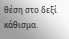θέση στο δεξί κάθισμα.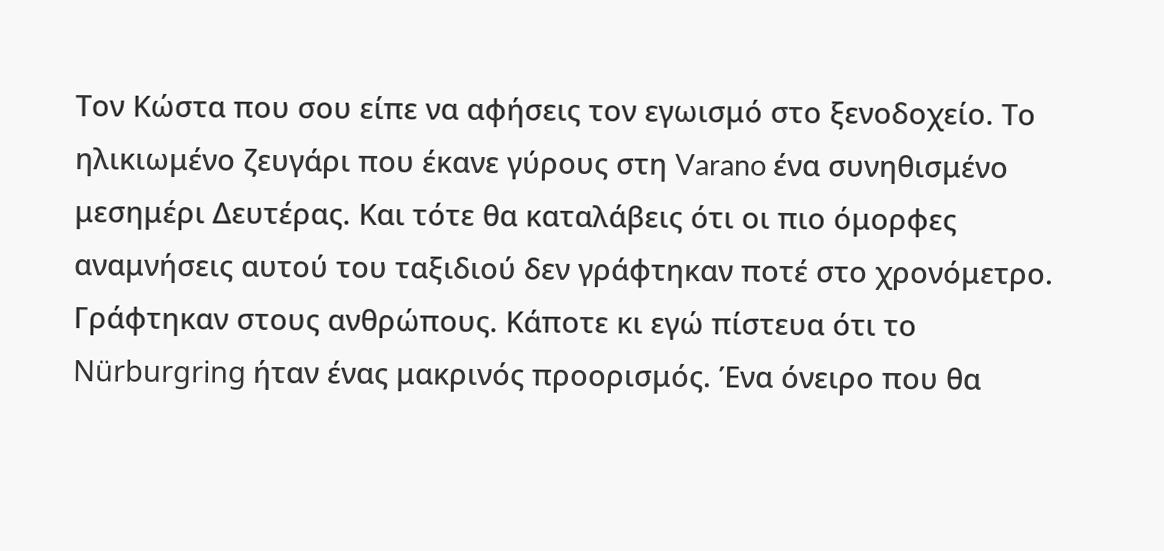Τον Κώστα που σου είπε να αφήσεις τον εγωισμό στο ξενοδοχείο. Το ηλικιωμένο ζευγάρι που έκανε γύρους στη Varano ένα συνηθισμένο μεσημέρι Δευτέρας. Και τότε θα καταλάβεις ότι οι πιο όμορφες αναμνήσεις αυτού του ταξιδιού δεν γράφτηκαν ποτέ στο χρονόμετρο. Γράφτηκαν στους ανθρώπους. Κάποτε κι εγώ πίστευα ότι το Nürburgring ήταν ένας μακρινός προορισμός. Ένα όνειρο που θα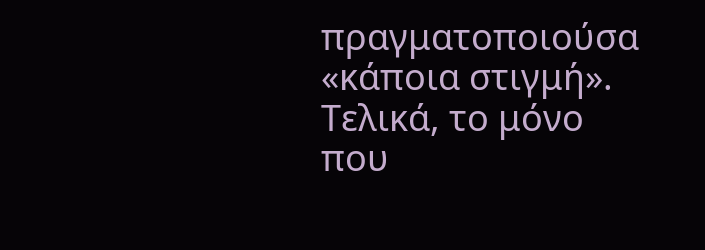πραγματοποιούσα «κάποια στιγμή». Τελικά, το μόνο που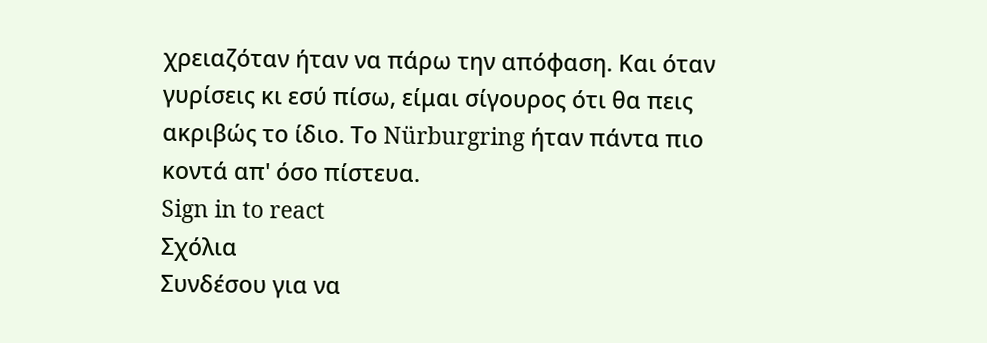χρειαζόταν ήταν να πάρω την απόφαση. Και όταν γυρίσεις κι εσύ πίσω, είμαι σίγουρος ότι θα πεις ακριβώς το ίδιο. Το Nürburgring ήταν πάντα πιο κοντά απ' όσο πίστευα.
Sign in to react
Σχόλια
Συνδέσου για να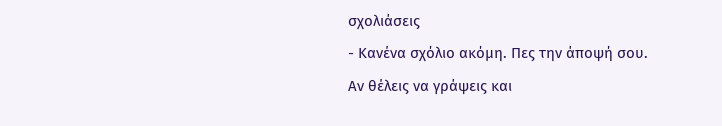σχολιάσεις
- Κανένα σχόλιο ακόμη. Πες την άποψή σου.
Αν θέλεις να γράψεις και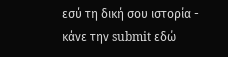εσύ τη δική σου ιστορία - κάνε την submit εδώ